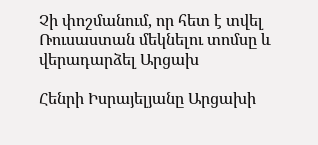Չի փոշմանում, որ հետ է տվել Ռուսաստան մեկնելու տոմսը և վերադարձել Արցախ

Հենրի Իսրայելյանը Արցախի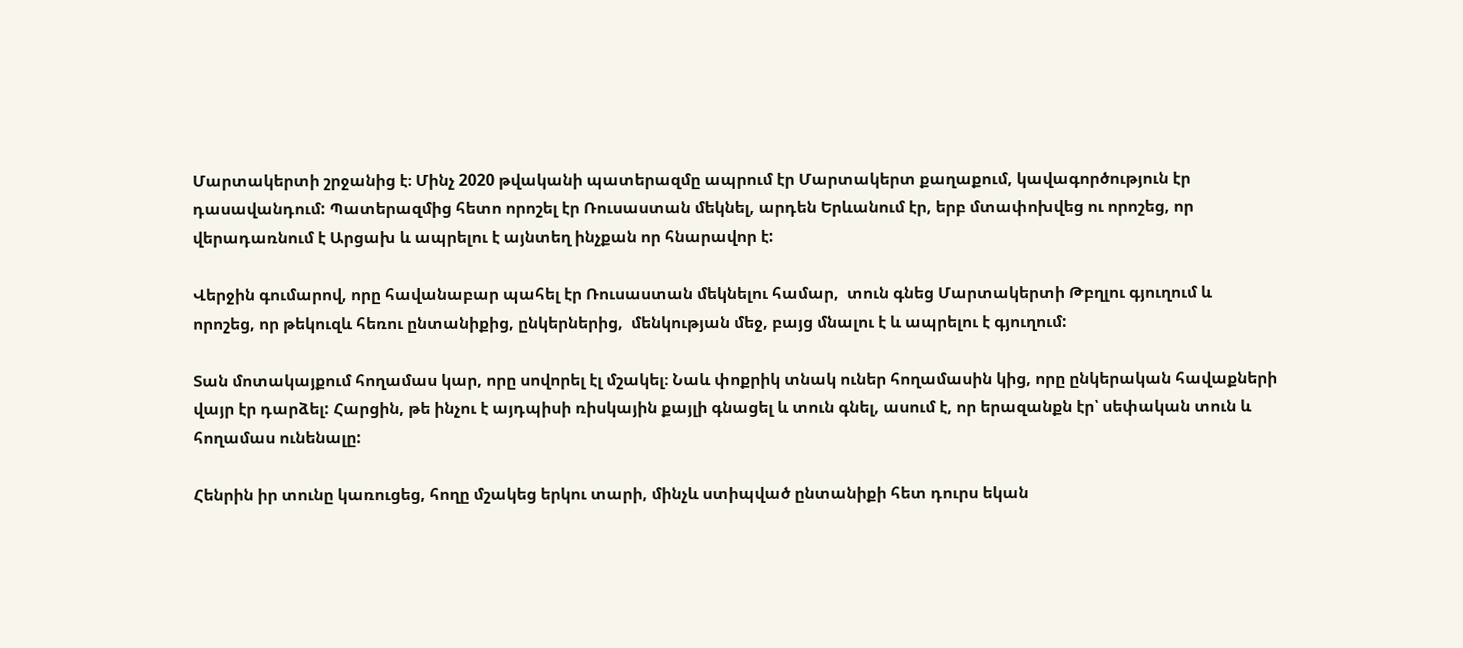Մարտակերտի շրջանից է։ Մինչ 2020 թվականի պատերազմը ապրում էր Մարտակերտ քաղաքում, կավագործություն էր դասավանդում: Պատերազմից հետո որոշել էր Ռուսաստան մեկնել, արդեն Երևանում էր, երբ մտափոխվեց ու որոշեց, որ վերադառնում է Արցախ և ապրելու է այնտեղ ինչքան որ հնարավոր է:

Վերջին գումարով, որը հավանաբար պահել էր Ռուսաստան մեկնելու համար,  տուն գնեց Մարտակերտի Թբղլու գյուղում և որոշեց, որ թեկուզև հեռու ընտանիքից, ընկերներից,  մենկության մեջ, բայց մնալու է և ապրելու է գյուղում:

Տան մոտակայքում հողամաս կար, որը սովորել էլ մշակել։ Նաև փոքրիկ տնակ ուներ հողամասին կից, որը ընկերական հավաքների վայր էր դարձել: Հարցին, թե ինչու է այդպիսի ռիսկային քայլի գնացել և տուն գնել, ասում է, որ երազանքն էր՝ սեփական տուն և հողամաս ունենալը:

Հենրին իր տունը կառուցեց, հողը մշակեց երկու տարի, մինչև ստիպված ընտանիքի հետ դուրս եկան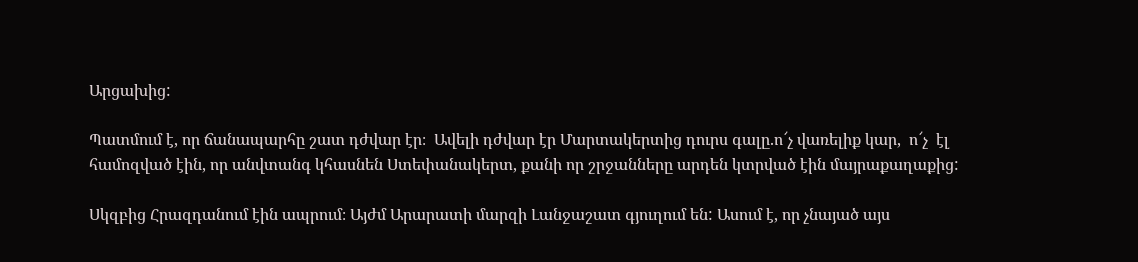Արցախից:

Պատմում է, որ ճանապարհը շատ դժվար էր։  Ավելի դժվար էր Մարտակերտից դուրս գալը.ո՜չ վառելիք կար,  ո՜չ  էլ համոզված էին, որ անվտանգ կհասնեն Ստեփանակերտ, քանի որ շրջանները արդեն կտրված էին մայրաքաղաքից:

Սկզբից Հրազդանում էին ապրում։ Այժմ Արարատի մարզի Լանջաշատ գյուղում են: Ասում է, որ չնայած այս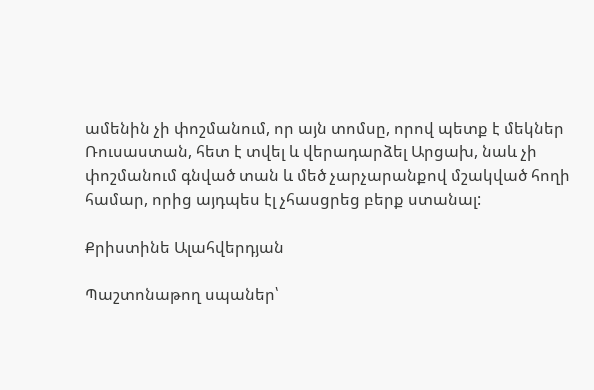ամենին չի փոշմանում, որ այն տոմսը, որով պետք է մեկներ Ռուսաստան, հետ է տվել և վերադարձել Արցախ, նաև չի փոշմանում գնված տան և մեծ չարչարանքով մշակված հողի համար, որից այդպես էլ չհասցրեց բերք ստանալ:

Քրիստինե Ալահվերդյան

Պաշտոնաթող սպաներ՝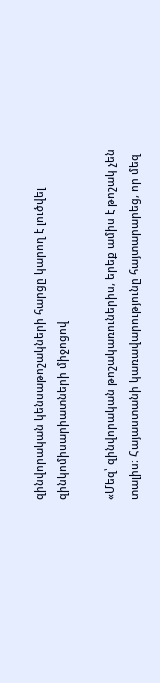զինվորական կենսաթոշակների հարցը կարող է լուծվել զինկոմիսարիատների միջոցով

«Մեզ՝ զինվորական թոշակառուներիս, երեք ամիս է թոշակ չեն տալիս։ Հայաստանի կառավարությունը հայտարարեց, որ մեզ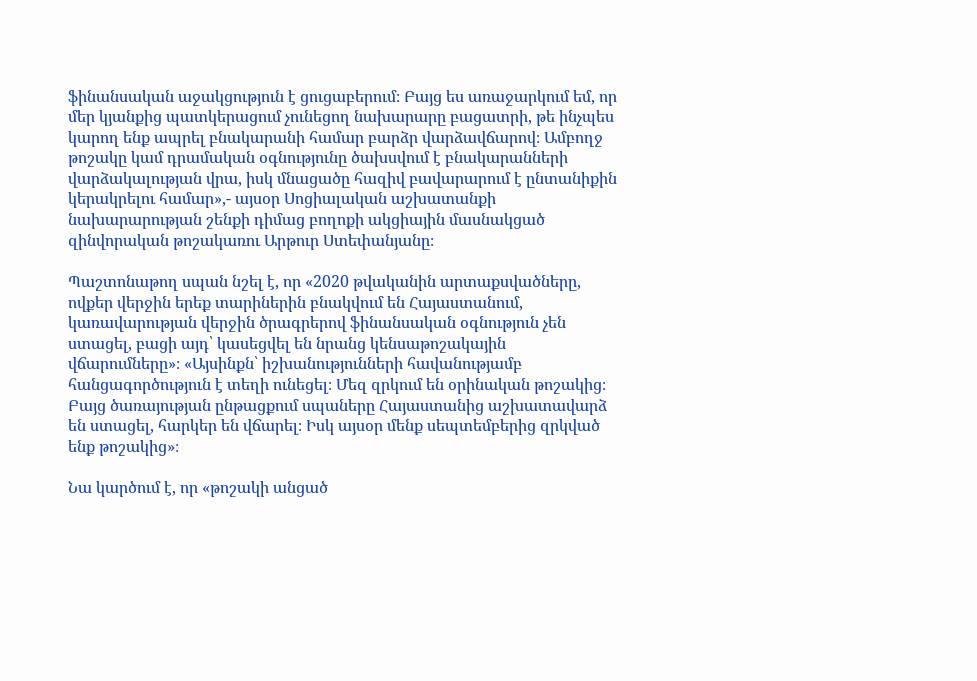ֆինանսական աջակցություն է ցուցաբերում։ Բայց ես առաջարկում եմ, որ մեր կյանքից պատկերացում չունեցող նախարարը բացատրի, թե ինչպես կարող ենք ապրել բնակարանի համար բարձր վարձավճարով։ Ամբողջ թոշակը կամ դրամական օգնությունը ծախսվում է բնակարանների վարձակալության վրա, իսկ մնացածը հազիվ բավարարում է ընտանիքին կերակրելու համար»,- այսօր Սոցիալական աշխատանքի նախարարության շենքի դիմաց բողոքի ակցիային մասնակցած զինվորական թոշակառու Արթուր Ստեփանյանը։

Պաշտոնաթող սպան նշել է, որ «2020 թվականին արտաքսվածները, ովքեր վերջին երեք տարիներին բնակվում են Հայաստանում, կառավարության վերջին ծրագրերով ֆինանսական օգնություն չեն ստացել, բացի այդ՝ կասեցվել են նրանց կենսաթոշակային վճարումները»։ «Այսինքն՝ իշխանությունների հավանությամբ հանցագործություն է տեղի ունեցել։ Մեզ զրկում են օրինական թոշակից։ Բայց ծառայության ընթացքում սպաները Հայաստանից աշխատավարձ են ստացել, հարկեր են վճարել։ Իսկ այսօր մենք սեպտեմբերից զրկված ենք թոշակից»։

Նա կարծում է, որ «թոշակի անցած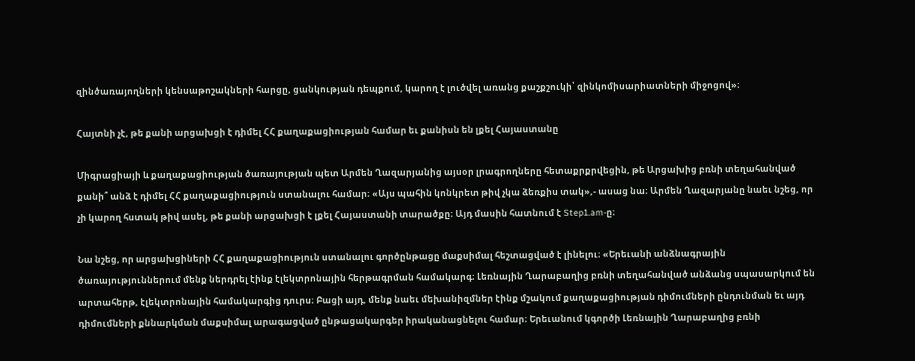զինծառայողների կենսաթոշակների հարցը, ցանկության դեպքում, կարող է լուծվել առանց քաշքշուկի՝ զինկոմիսարիատների միջոցով»։

Հայտնի չէ, թե քանի արցախցի է դիմել ՀՀ քաղաքացիության համար եւ քանիսն են լքել Հայաստանը

Միգրացիայի և քաղաքացիության ծառայության պետ Արմեն Ղազարյանից այսօր լրագրողները հետաքրքրվեցին, թե Արցախից բռնի տեղահանված քանի՞ անձ է դիմել ՀՀ քաղաքացիություն ստանալու համար։ «Այս պահին կոնկրետ թիվ չկա ձեռքիս տակ»,- ասաց նա։ Արմեն Ղազարյանը նաեւ նշեց, որ չի կարող հստակ թիվ ասել, թե քանի արցախցի է լքել Հայաստանի տարածքը։ Այդ մասին հատնում է Step1.am-ը։

Նա նշեց, որ արցախցիների ՀՀ քաղաքացիություն ստանալու գործընթացը մաքսիմալ հեշտացված է լինելու։ «Երեւանի անձնագրային ծառայություններում մենք ներդրել էինք էլեկտրոնային հերթագրման համակարգ։ Լեռնային Ղարաբաղից բռնի տեղահանված անձանց սպասարկում են արտահերթ, էլեկտրոնային համակարգից դուրս։ Բացի այդ, մենք նաեւ մեխանիզմներ էինք մշակում քաղաքացիության դիմումների ընդունման եւ այդ դիմումների քննարկման մաքսիմալ արագացված ընթացակարգեր իրականացնելու համար։ Երեւանում կգործի Լեռնային Ղարաբաղից բռնի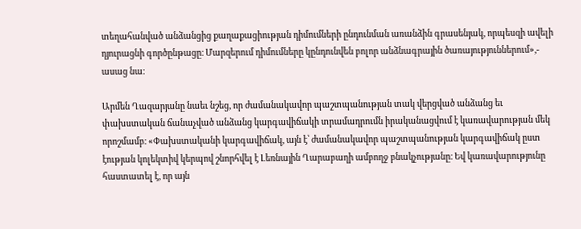տեղահանված անձանցից քաղաքացիության դիմումների ընդունման առանձին գրասենյակ, որպեսզի ավելի դյուրացնի գործընթացը։ Մարզերում դիմումները կընդունվեն բոլոր անձնագրային ծառայություններում»,- ասաց նա։

Արմեն Ղազարյանը նաեւ նշեց, որ ժամանակավոր պաշտպանության տակ վերցված անձանց եւ փախստական ճանաչված անձանց կարգավիճակի տրամադրումն իրականացվում է կառավարության մեկ որոշմամբ։ «Փախստականի կարգավիճակ, այն է՝ ժամանակավոր պաշտպանության կարգավիճակ ըստ էության կոլեկտիվ կերպով շնորհվել է Լեռնային Ղարաբաղի ամբողջ բնակչությանը։ Եվ կառավարությունը հաստատել է, որ այն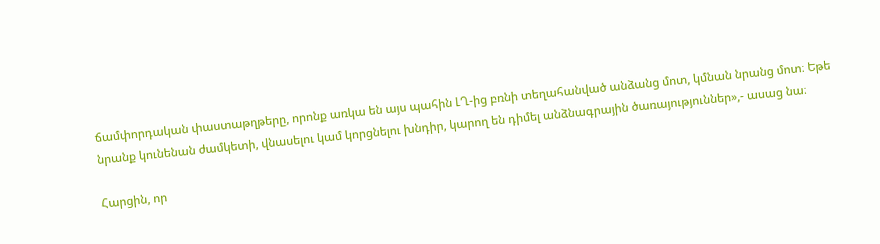ճամփորդական փաստաթղթերը, որոնք առկա են այս պահին ԼՂ-ից բռնի տեղահանված անձանց մոտ, կմնան նրանց մոտ։ Եթե նրանք կունենան ժամկետի, վնասելու կամ կորցնելու խնդիր, կարող են դիմել անձնագրային ծառայություններ»,- ասաց նա։

Հարցին, որ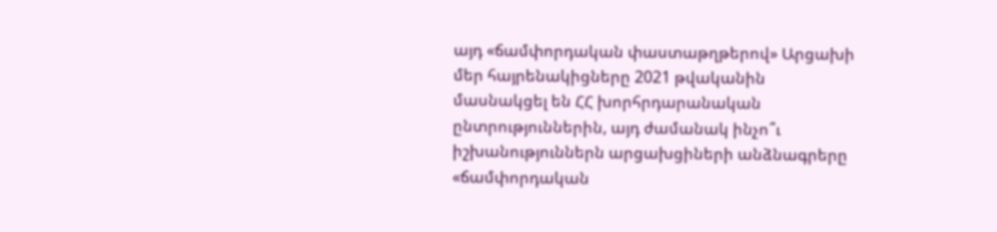այդ «ճամփորդական փաստաթղթերով» Արցախի մեր հայրենակիցները 2021 թվականին մասնակցել են ՀՀ խորհրդարանական ընտրություններին, այդ ժամանակ ինչո՞ւ իշխանություններն արցախցիների անձնագրերը «ճամփորդական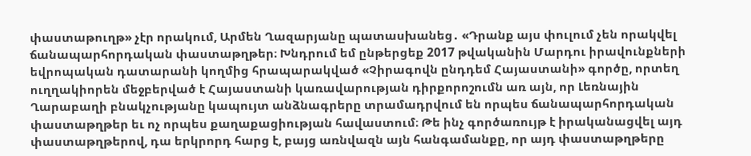փաստաթուղթ» չէր որակում, Արմեն Ղազարյանը պատասխանեց․ «Դրանք այս փուլում չեն որակվել ճանապարհորդական փաստաթղթեր։ Խնդրում եմ ընթերցեք 2017 թվականին Մարդու իրավունքների եվրոպական դատարանի կողմից հրապարակված «Չիրագովն ընդդեմ Հայաստանի» գործը, որտեղ ուղղակիորեն մեջբերված է Հայաստանի կառավարության դիրքորոշումն առ այն, որ Լեռնային Ղարաբաղի բնակչությանը կապույտ անձնագրերը տրամադրվում են որպես ճանապարհորդական փաստաթղթեր եւ ոչ որպես քաղաքացիության հավաստում։ Թե ինչ գործառույթ է իրականացվել այդ փաստաթղթերով, դա երկրորդ հարց է, բայց առնվազն այն հանգամանքը, որ այդ փաստաթղթերը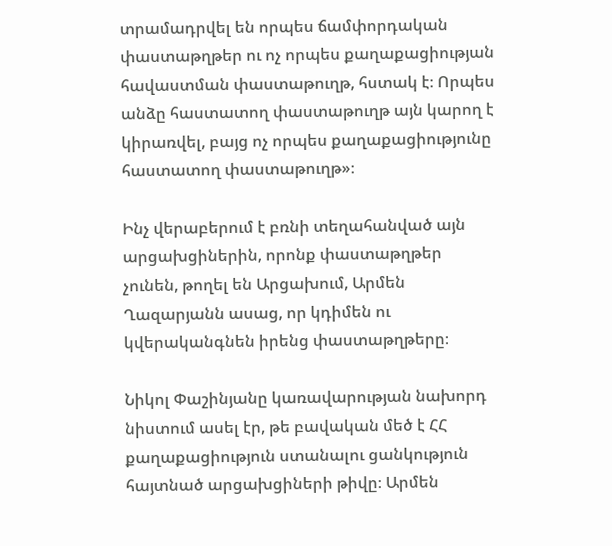տրամադրվել են որպես ճամփորդական փաստաթղթեր ու ոչ որպես քաղաքացիության հավաստման փաստաթուղթ, հստակ է։ Որպես անձը հաստատող փաստաթուղթ այն կարող է կիրառվել, բայց ոչ որպես քաղաքացիությունը հաստատող փաստաթուղթ»։

Ինչ վերաբերում է բռնի տեղահանված այն արցախցիներին, որոնք փաստաթղթեր չունեն, թողել են Արցախում, Արմեն Ղազարյանն ասաց, որ կդիմեն ու կվերականգնեն իրենց փաստաթղթերը։

Նիկոլ Փաշինյանը կառավարության նախորդ նիստում ասել էր, թե բավական մեծ է ՀՀ քաղաքացիություն ստանալու ցանկություն հայտնած արցախցիների թիվը։ Արմեն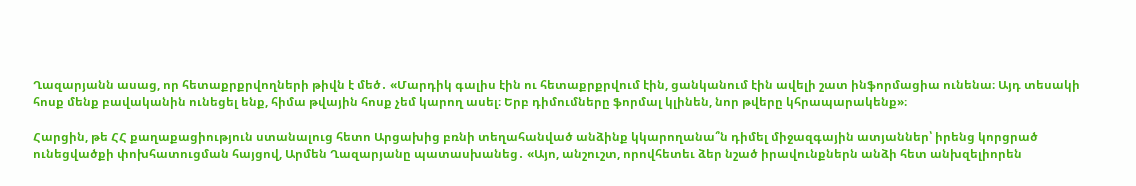Ղազարյանն ասաց, որ հետաքրքրվողների թիվն է մեծ․ «Մարդիկ գալիս էին ու հետաքրքրվում էին, ցանկանում էին ավելի շատ ինֆորմացիա ունենա։ Այդ տեսակի հոսք մենք բավականին ունեցել ենք, հիմա թվային հոսք չեմ կարող ասել։ Երբ դիմումները ֆորմալ կլինեն, նոր թվերը կհրապարակենք»։

Հարցին, թե ՀՀ քաղաքացիություն ստանալուց հետո Արցախից բռնի տեղահանված անձինք կկարողանա՞ն դիմել միջազգային ատյաններ՝ իրենց կորցրած ունեցվածքի փոխհատուցման հայցով, Արմեն Ղազարյանը պատասխանեց․ «Այո, անշուշտ, որովհետեւ ձեր նշած իրավունքներն անձի հետ անխզելիորեն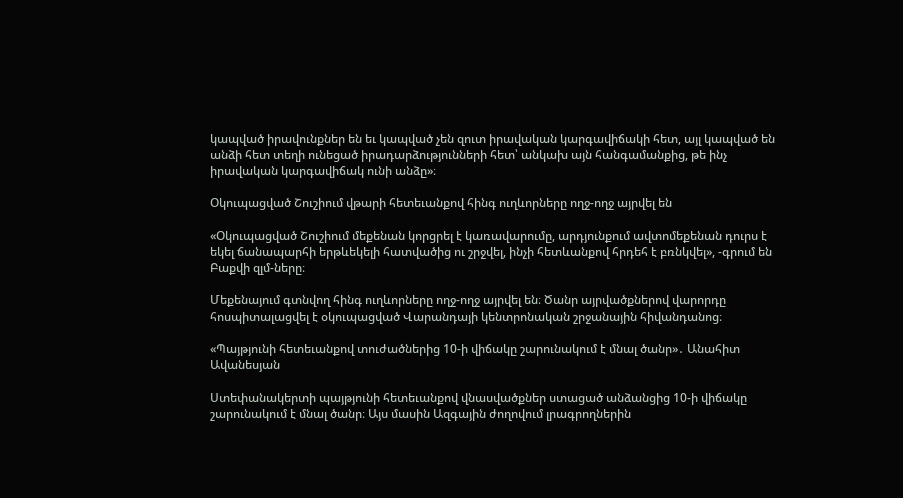կապված իրավունքներ են եւ կապված չեն զուտ իրավական կարգավիճակի հետ, այլ կապված են անձի հետ տեղի ունեցած իրադարձությունների հետ՝ անկախ այն հանգամանքից, թե ինչ իրավական կարգավիճակ ունի անձը»։

Օկուպացված Շուշիում վթարի հետեւանքով հինգ ուղևորները ողջ-ողջ այրվել են

«Օկուպացված Շուշիում մեքենան կորցրել է կառավարումը, արդյունքում ավտոմեքենան դուրս է եկել ճանապարհի երթևեկելի հատվածից ու շրջվել, ինչի հետևանքով հրդեհ է բռնկվել», -գրում են Բաքվի զլմ-ները։

Մեքենայում գտնվող հինգ ուղևորները ողջ-ողջ այրվել են։ Ծանր այրվածքներով վարորդը հոսպիտալացվել է օկուպացված Վարանդայի կենտրոնական շրջանային հիվանդանոց։

«Պայթյունի հետեւանքով տուժածներից 10-ի վիճակը շարունակում է մնալ ծանր»․ Անահիտ Ավանեսյան

Ստեփանակերտի պայթյունի հետեւանքով վնասվածքներ ստացած անձանցից 10-ի վիճակը շարունակում է մնալ ծանր։ Այս մասին Ազգային ժողովում լրագրողներին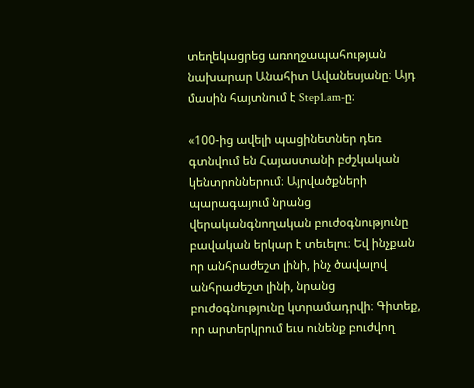տեղեկացրեց առողջապահության նախարար Անահիտ Ավանեսյանը։ Այդ մասին հայտնում է Step1.am-ը։

«100-ից ավելի պացինետներ դեռ գտնվում են Հայաստանի բժշկական կենտրոններում։ Այրվածքների պարագայում նրանց վերականգնողական բուժօգնությունը բավական երկար է տեւելու։ Եվ ինչքան որ անհրաժեշտ լինի, ինչ ծավալով անհրաժեշտ լինի, նրանց բուժօգնությունը կտրամադրվի։ Գիտեք, որ արտերկրում եւս ունենք բուժվող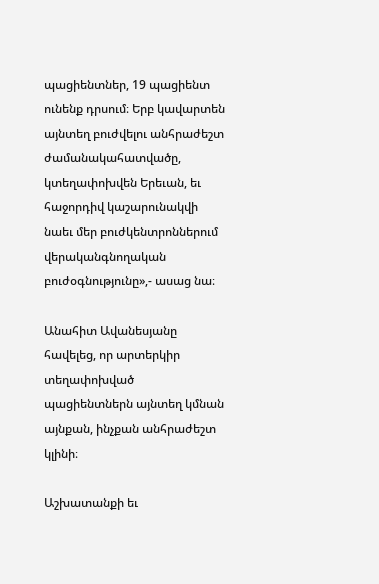պացիենտներ, 19 պացիենտ ունենք դրսում։ Երբ կավարտեն այնտեղ բուժվելու անհրաժեշտ ժամանակահատվածը, կտեղափոխվեն Երեւան, եւ հաջորդիվ կաշարունակվի նաեւ մեր բուժկենտրոններում վերականգնողական բուժօգնությունը»,- ասաց նա։

Անահիտ Ավանեսյանը հավելեց, որ արտերկիր տեղափոխված պացիենտներն այնտեղ կմնան այնքան, ինչքան անհրաժեշտ կլինի։

Աշխատանքի եւ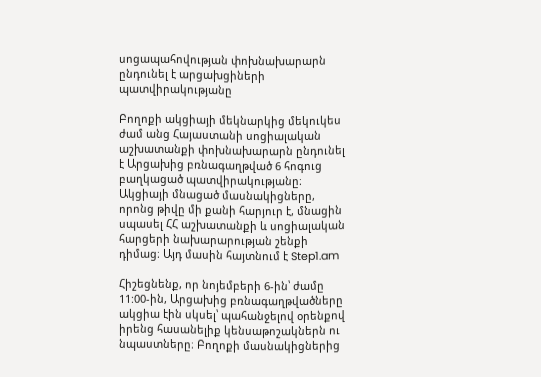սոցապահովության փոխնախարարն ընդունել է արցախցիների պատվիրակությանը

Բողոքի ակցիայի մեկնարկից մեկուկես ժամ անց Հայաստանի սոցիալական աշխատանքի փոխնախարարն ընդունել է Արցախից բռնագաղթված 6 հոգուց բաղկացած պատվիրակությանը։ Ակցիայի մնացած մասնակիցները, որոնց թիվը մի քանի հարյուր է, մնացին սպասել ՀՀ աշխատանքի և սոցիալական հարցերի նախարարության շենքի դիմաց։ Այդ մասին հայտնում է Step1.am

Հիշեցնենք, որ նոյեմբերի 6-ին՝ ժամը 11:00-ին, Արցախից բռնագաղթվածները ակցիա էին սկսել՝ պահանջելով օրենքով իրենց հասանելիք կենսաթոշակներն ու նպաստները։ Բողոքի մասնակիցներից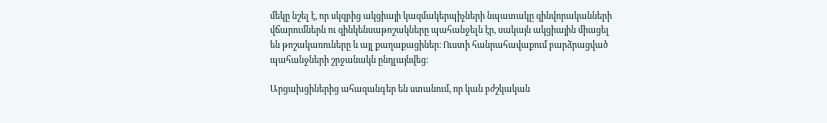մեկը նշել է, որ սկզբից ակցիայի կազմակերպիչների նպատակը զինվորականների վճարումներն ու զինկենսաթոշակները պահանջելն էր, սակայն ակցիային միացել են թոշակառուները և այլ քաղաքացիներ։ Ուստի հանրահավաքում բարձրացված պահանջների շրջանակն ընդլայնվեց։

Արցախցիներից ահազանգեր են ստանում, որ կան բժշկական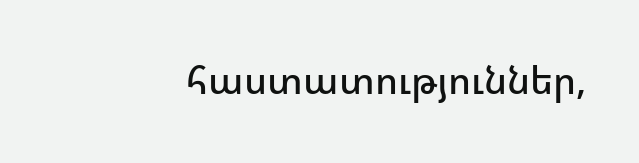հաստատություններ,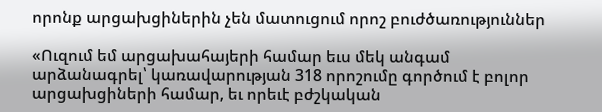որոնք արցախցիներին չեն մատուցում որոշ բուժծառություններ

«Ուզում եմ արցախահայերի համար եւս մեկ անգամ արձանագրել՝ կառավարության 318 որոշումը գործում է բոլոր արցախցիների համար, եւ որեւէ բժշկական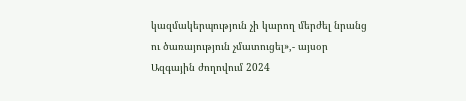կազմակերպություն չի կարող մերժել նրանց ու ծառայություն չմատուցել»,- այսօր Ազգային ժողովում 2024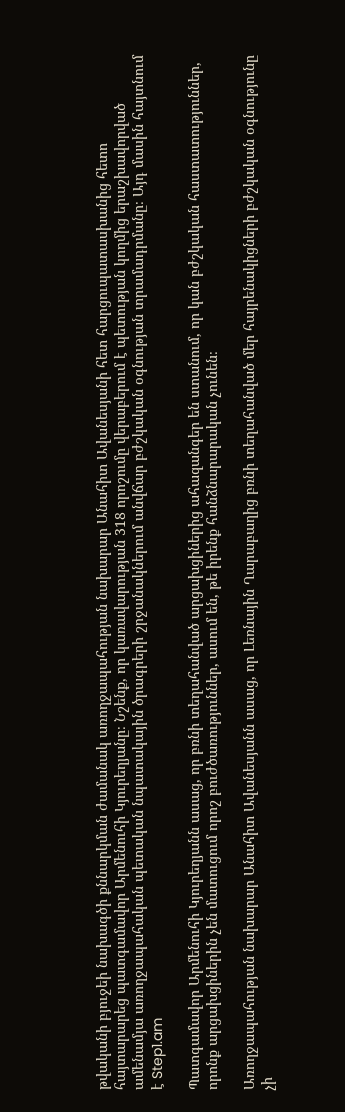թվականի բյուջեի նախագծի քննարկման ժամանակ առողջապահության նախարար Անահիտ Ավանեսյանի հետ հարցուպատասխանից հետո հայտարարեց պատգամավոր Արմենուհի Կյուրեղյանը։ Նշենք, որ կառավարության 318 որոշումը վերաբերում է պետության կողմից երաշխավորված ամենամյա առողջապահական պետական նպատակային ծրագրերի շրջանակներում անվճար բժշկական օգնության տրամադրմանը։ Այդ մասին հայտնում է Step1.am

Պատգամավոր Արմենուհի Կյուրեղյանն ասաց, որ բռնի տեղահանված արցախցիներից ահազանգեր են ստանում, որ կան բժշկական հաստատություններ, որոնք արցախցիներին չեն մատուցում որոշ բուժծառություններ, ասում են, թե իրենք հանձնարարական չունեն։

Առողջապահության նախարար Անահիտ Ավանեսյանն ասաց, որ Լեռնային Ղարաբաղից բռնի տեղահանված մեր հայրենակիցների բժշկական օգնությունը չի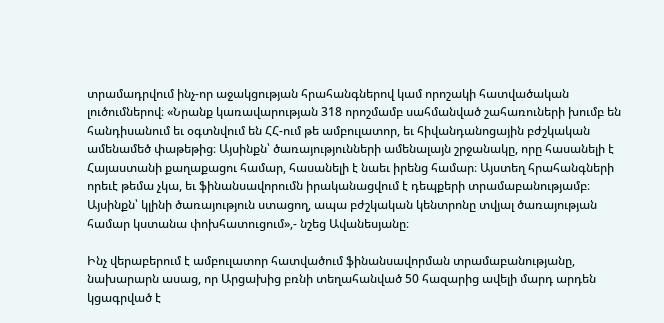տրամադրվում ինչ-որ աջակցության հրահանգներով կամ որոշակի հատվածական լուծումներով։ «Նրանք կառավարության 318 որոշմամբ սահմանված շահառուների խումբ են հանդիսանում եւ օգտնվում են ՀՀ-ում թե ամբուլատոր, եւ հիվանդանոցային բժշկական ամենամեծ փաթեթից։ Այսինքն՝ ծառայությունների ամենալայն շրջանակը, որը հասանելի է Հայաստանի քաղաքացու համար, հասանելի է նաեւ իրենց համար։ Այստեղ հրահանգների որեւէ թեմա չկա, եւ ֆինանսավորումն իրականացվում է դեպքերի տրամաբանությամբ։ Այսինքն՝ կլինի ծառայություն ստացող, ապա բժշկական կենտրոնը տվյալ ծառայության համար կստանա փոխհատուցում»,- նշեց Ավանեսյանը։

Ինչ վերաբերում է ամբուլատոր հատվածում ֆինանսավորման տրամաբանությանը, նախարարն ասաց, որ Արցախից բռնի տեղահանված 50 հազարից ավելի մարդ արդեն կցագրված է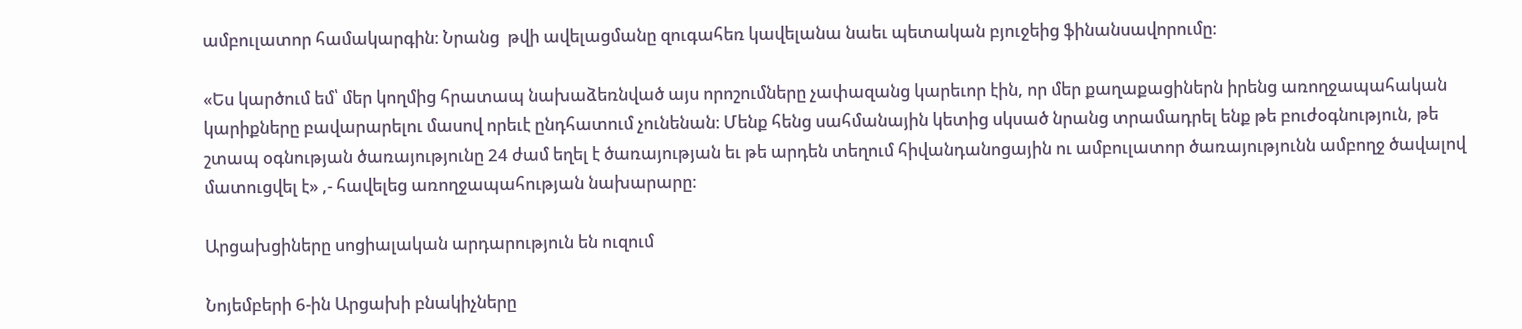ամբուլատոր համակարգին։ Նրանց  թվի ավելացմանը զուգահեռ կավելանա նաեւ պետական բյուջեից ֆինանսավորումը։

«Ես կարծում եմ՝ մեր կողմից հրատապ նախաձեռնված այս որոշումները չափազանց կարեւոր էին, որ մեր քաղաքացիներն իրենց առողջապահական կարիքները բավարարելու մասով որեւէ ընդհատում չունենան։ Մենք հենց սահմանային կետից սկսած նրանց տրամադրել ենք թե բուժօգնություն, թե շտապ օգնության ծառայությունը 24 ժամ եղել է ծառայության եւ թե արդեն տեղում հիվանդանոցային ու ամբուլատոր ծառայությունն ամբողջ ծավալով մատուցվել է» ,- հավելեց առողջապահության նախարարը։

Արցախցիները սոցիալական արդարություն են ուզում

Նոյեմբերի 6-ին Արցախի բնակիչները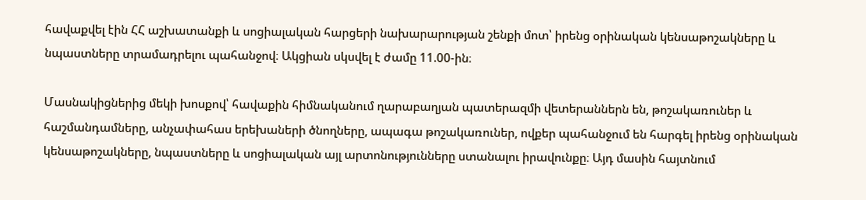հավաքվել էին ՀՀ աշխատանքի և սոցիալական հարցերի նախարարության շենքի մոտ՝ իրենց օրինական կենսաթոշակները և նպաստները տրամադրելու պահանջով։ Ակցիան սկսվել է ժամը 11.00-ին։

Մասնակիցներից մեկի խոսքով՝ հավաքին հիմնականում ղարաբաղյան պատերազմի վետերաններն են, թոշակառուներ և հաշմանդամները, անչափահաս երեխաների ծնողները, ապագա թոշակառուներ, ովքեր պահանջում են հարգել իրենց օրինական կենսաթոշակները, նպաստները և սոցիալական այլ արտոնությունները ստանալու իրավունքը։ Այդ մասին հայտնում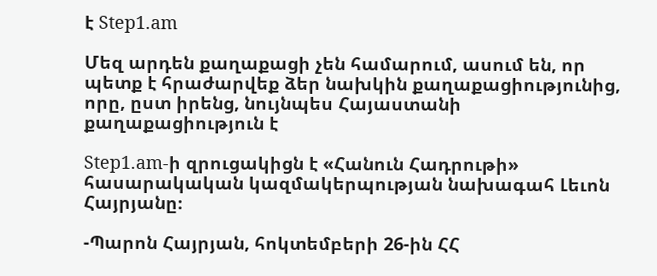է Step1.am

Մեզ արդեն քաղաքացի չեն համարում, ասում են, որ պետք է հրաժարվեք ձեր նախկին քաղաքացիությունից, որը, ըստ իրենց, նույնպես Հայաստանի քաղաքացիություն է

Step1.am-ի զրուցակիցն է «Հանուն Հադրութի» հասարակական կազմակերպության նախագահ Լեւոն Հայրյանը։

-Պարոն Հայրյան, հոկտեմբերի 26-ին ՀՀ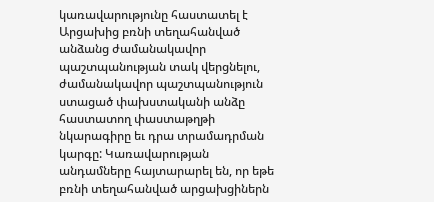կառավարությունը հաստատել է Արցախից բռնի տեղահանված անձանց ժամանակավոր պաշտպանության տակ վերցնելու, ժամանակավոր պաշտպանություն ստացած փախստականի անձը հաստատող փաստաթղթի նկարագիրը եւ դրա տրամադրման կարգը: Կառավարության անդամները հայտարարել են, որ եթե բռնի տեղահանված արցախցիներն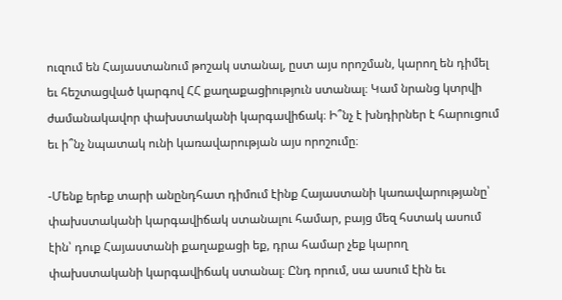ուզում են Հայաստանում թոշակ ստանալ, ըստ այս որոշման, կարող են դիմել եւ հեշտացված կարգով ՀՀ քաղաքացիություն ստանալ։ Կամ նրանց կտրվի ժամանակավոր փախստականի կարգավիճակ։ Ի՞նչ է խնդիրներ է հարուցում եւ ի՞նչ նպատակ ունի կառավարության այս որոշումը։

-Մենք երեք տարի անընդհատ դիմում էինք Հայաստանի կառավարությանը՝ փախստականի կարգավիճակ ստանալու համար, բայց մեզ հստակ ասում էին՝ դուք Հայաստանի քաղաքացի եք, դրա համար չեք կարող փախստականի կարգավիճակ ստանալ։ Ընդ որում, սա ասում էին եւ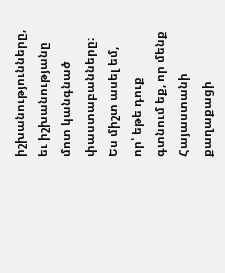իշխանությունները, եւ իշխանությանը մոտ կանգնած փաստաբանները։ Ես միշտ ասել եմ, որ՝ եթե դուք գտնում եք, որ մենք Հայաստանի քաղաքացի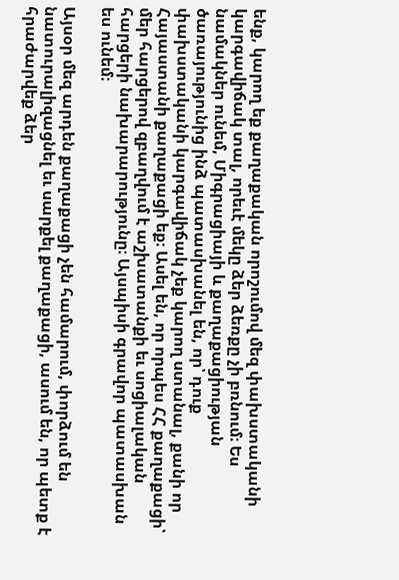ենք, կարող եք քաղաքական որոշումով մեզ փախստականի կարգավիճակ տալ, որեւէ մեկը ձեր ձեռքը չի բռնում։ Ես նամակներ ունեմ, Միգրացիայի և քաղաքացիության ծառայությունից ինձ պատասխանել են, որ՝ դուք փախստականի կարգավիճակ չեք կարող ստանալ, քանի որ Հայաստանի քաղաքացի եք։ Ասել են, որ որպես ՀՀ քաղաքացի՝ մեր հարցերով զբաղվում է աշխատանքի եւ սոցիալական հարցերի նախարարությունը։ Այսպիսի գրավոր պատասխան ես ունեմ։

Այսօր մեզ արդեն քաղաքացի չեն համարում, փորձում են նատուրալիզացնել եւ սարքել քաղաքացի, ասում են, որ պետք է հրաժարվեք ձեր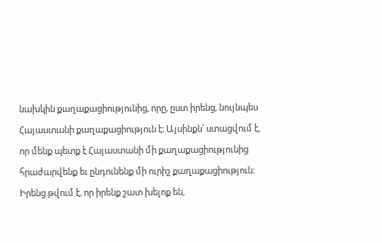նախկին քաղաքացիությունից, որը, ըստ իրենց, նույնպես Հայաստանի քաղաքացիություն է։ Այսինքն՝ ստացվում է, որ մենք պետք է Հայաստանի մի քաղաքացիությունից հրաժարվենք եւ ընդունենք մի ուրիշ քաղաքացիություն։ Իրենց թվում է, որ իրենք շատ խելոք են,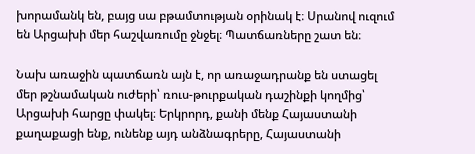խորամանկ են, բայց սա բթամտության օրինակ է։ Սրանով ուզում են Արցախի մեր հաշվառումը ջնջել։ Պատճառները շատ են։

Նախ առաջին պատճառն այն է, որ առաջադրանք են ստացել մեր թշնամական ուժերի՝ ռուս-թուրքական դաշինքի կողմից՝ Արցախի հարցը փակել։ Երկրորդ, քանի մենք Հայաստանի քաղաքացի ենք, ունենք այդ անձնագրերը, Հայաստանի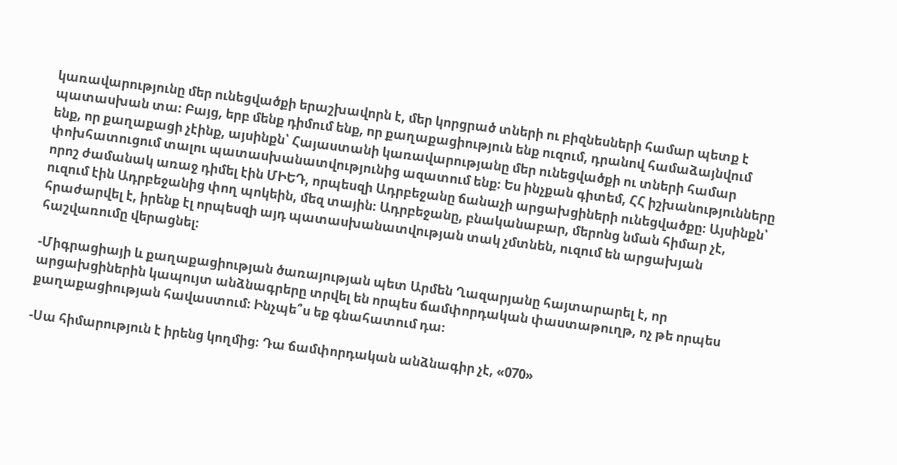կառավարությունը մեր ունեցվածքի երաշխավորն է, մեր կորցրած տների ու բիզնեսների համար պետք է պատասխան տա։ Բայց, երբ մենք դիմում ենք, որ քաղաքացիություն ենք ուզում, դրանով համաձայնվում ենք, որ քաղաքացի չէինք, այսինքն՝ Հայաստանի կառավարությանը մեր ունեցվածքի ու տների համար փոխհատուցում տալու պատասխանատվությունից ազատում ենք։ Ես ինչքան գիտեմ, ՀՀ իշխանությունները որոշ ժամանակ առաջ դիմել էին ՄԻԵԴ, որպեսզի Ադրբեջանը ճանաչի արցախցիների ունեցվածքը։ Այսինքն՝ ուզում էին Ադրբեջանից փող պոկեին, մեզ տային։ Ադրբեջանը, բնականաբար, մերոնց նման հիմար չէ, հրաժարվել է, իրենք էլ որպեսզի այդ պատասխանատվության տակ չմտնեն, ուզում են արցախյան հաշվառումը վերացնել։

-Միգրացիայի և քաղաքացիության ծառայության պետ Արմեն Ղազարյանը հայտարարել է, որ արցախցիներին կապույտ անձնագրերը տրվել են որպես ճամփորդական փաստաթուղթ, ոչ թե որպես քաղաքացիության հավաստում։ Ինչպե՞ս եք գնահատում դա։

-Սա հիմարություն է իրենց կողմից։ Դա ճամփորդական անձնագիր չէ, «070»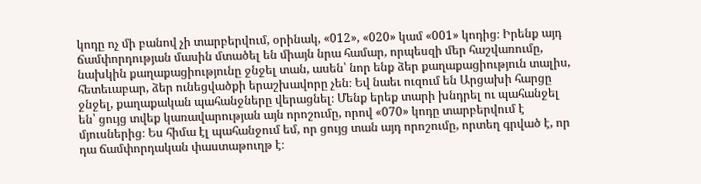կոդը ոչ մի բանով չի տարբերվում, օրինակ, «012», «020» կամ «001» կոդից։ Իրենք այդ ճամփորդության մասին մտածել են միայն նրա համար, որպեսզի մեր հաշվառումը, նախկին քաղաքացիությունը ջնջել տան, ասեն՝ նոր ենք ձեր քաղաքացիություն տալիս, հետեւաբար, ձեր ունեցվածքի երաշխավորը չեն։ Եվ նաեւ ուզում են Արցախի հարցը ջնջել, քաղաքական պահանջները վերացնել։ Մենք երեք տարի խնդրել ու պահանջել են՝ ցույց տվեք կառավարության այն որոշումը, որով «070» կոդը տարբերվում է մյուսներից։ Ես հիմա էլ պահանջում եմ, որ ցույց տան այդ որոշումը, որտեղ գրված է, որ դա ճամփորդական փաստաթուղթ է։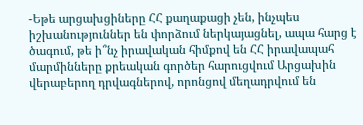-Եթե արցախցիները ՀՀ քաղաքացի չեն, ինչպես իշխանություններ են փորձում ներկայացնել, ապա հարց է ծագում, թե ի՞նչ իրավական հիմքով են ՀՀ իրավապահ մարմինները քրեական գործեր հարուցվում Արցախին վերաբերող դրվագներով, որոնցով մեղադրվում են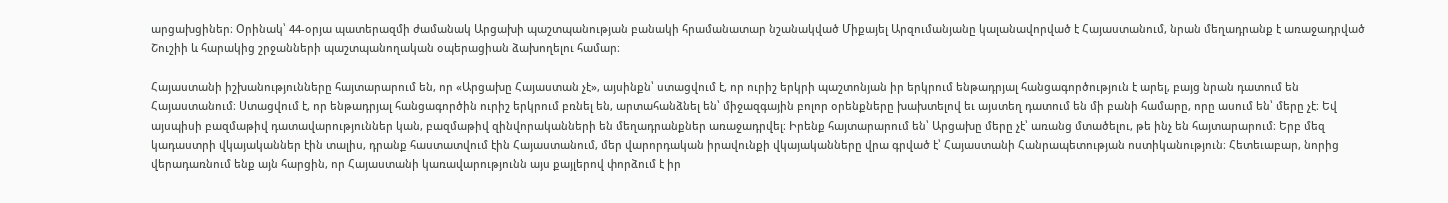արցախցիներ։ Օրինակ՝ 44-օրյա պատերազմի ժամանակ Արցախի պաշտպանության բանակի հրամանատար նշանակված Միքայել Արզումանյանը կալանավորված է Հայաստանում, նրան մեղադրանք է առաջադրված Շուշիի և հարակից շրջանների պաշտպանողական օպերացիան ձախողելու համար։

Հայաստանի իշխանությունները հայտարարում են, որ «Արցախը Հայաստան չէ», այսինքն՝ ստացվում է, որ ուրիշ երկրի պաշտոնյան իր երկրում ենթադրյալ հանցագործություն է արել, բայց նրան դատում են Հայաստանում։ Ստացվում է, որ ենթադրյալ հանցագործին ուրիշ երկրում բռնել են, արտահանձնել են՝ միջազգային բոլոր օրենքները խախտելով եւ այստեղ դատում են մի բանի համարը, որը ասում են՝ մերը չէ։ Եվ այսպիսի բազմաթիվ դատավարություններ կան, բազմաթիվ զինվորականների են մեղադրանքներ առաջադրվել։ Իրենք հայտարարում են՝ Արցախը մերը չէ՝ առանց մտածելու, թե ինչ են հայտարարում։ Երբ մեզ կադաստրի վկայականներ էին տալիս, դրանք հաստատվում էին Հայաստանում, մեր վարորդական իրավունքի վկայականները վրա գրված է՝ Հայաստանի Հանրապետության ոստիկանություն։ Հետեւաբար, նորից վերադառնում ենք այն հարցին, որ Հայաստանի կառավարությունն այս քայլերով փորձում է իր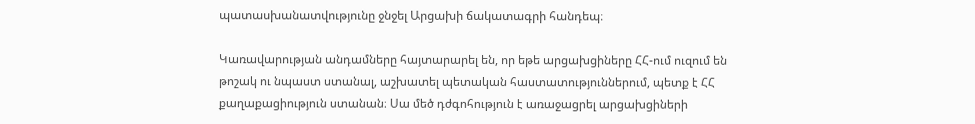պատասխանատվությունը ջնջել Արցախի ճակատագրի հանդեպ։

Կառավարության անդամները հայտարարել են, որ եթե արցախցիները ՀՀ-ում ուզում են թոշակ ու նպաստ ստանալ, աշխատել պետական հաստատություններում, պետք է ՀՀ քաղաքացիություն ստանան։ Սա մեծ դժգոհություն է առաջացրել արցախցիների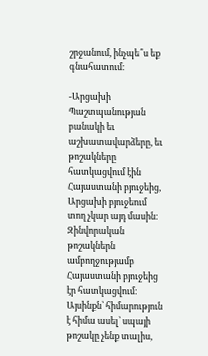շրջանում, ինչպե՞ս եք գնահատում։

-Արցախի Պաշտպանության բանակի եւ աշխատավարձերը, եւ թոշակները հատկացվում էին Հայաստանի բյուջեից, Արցախի բյուջեում տող չկար այդ մասին։ Զինվորական թոշակներն ամբողջությամբ Հայաստանի բյուջեից էր հատկացվում։ Այսինքն՝ հիմարություն է հիմա ասել՝ սպայի թոշակը չենք տալիս,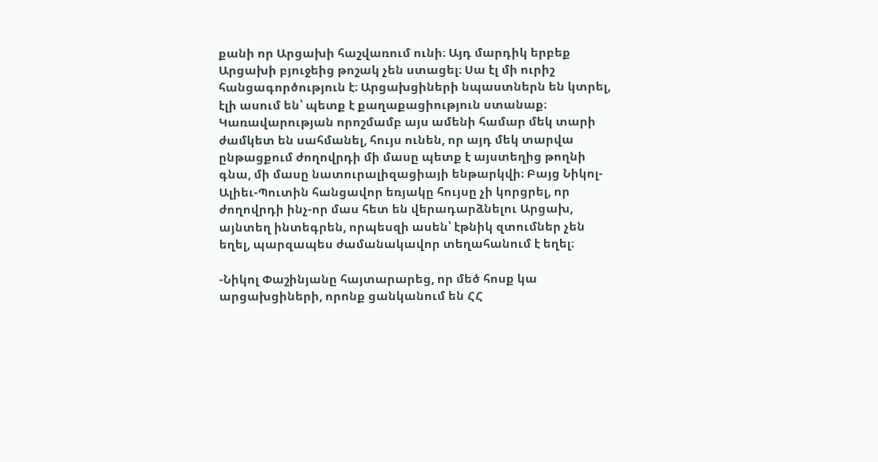քանի որ Արցախի հաշվառում ունի։ Այդ մարդիկ երբեք Արցախի բյուջեից թոշակ չեն ստացել։ Սա էլ մի ուրիշ հանցագործություն է։ Արցախցիների նպաստներն են կտրել, էլի ասում են՝ պետք է քաղաքացիություն ստանաք։ Կառավարության որոշմամբ այս ամենի համար մեկ տարի ժամկետ են սահմանել, հույս ունեն, որ այդ մեկ տարվա ընթացքում ժողովրդի մի մասը պետք է այստեղից թողնի գնա, մի մասը նատուրալիզացիայի ենթարկվի։ Բայց Նիկոլ-Ալիեւ-Պուտին հանցավոր եռյակը հույսը չի կորցրել, որ ժողովրդի ինչ-որ մաս հետ են վերադարձնելու Արցախ, այնտեղ ինտեգրեն, որպեսզի ասեն՝ էթնիկ զտումներ չեն եղել, պարզապես ժամանակավոր տեղահանում է եղել։

-Նիկոլ Փաշինյանը հայտարարեց, որ մեծ հոսք կա արցախցիների, որոնք ցանկանում են ՀՀ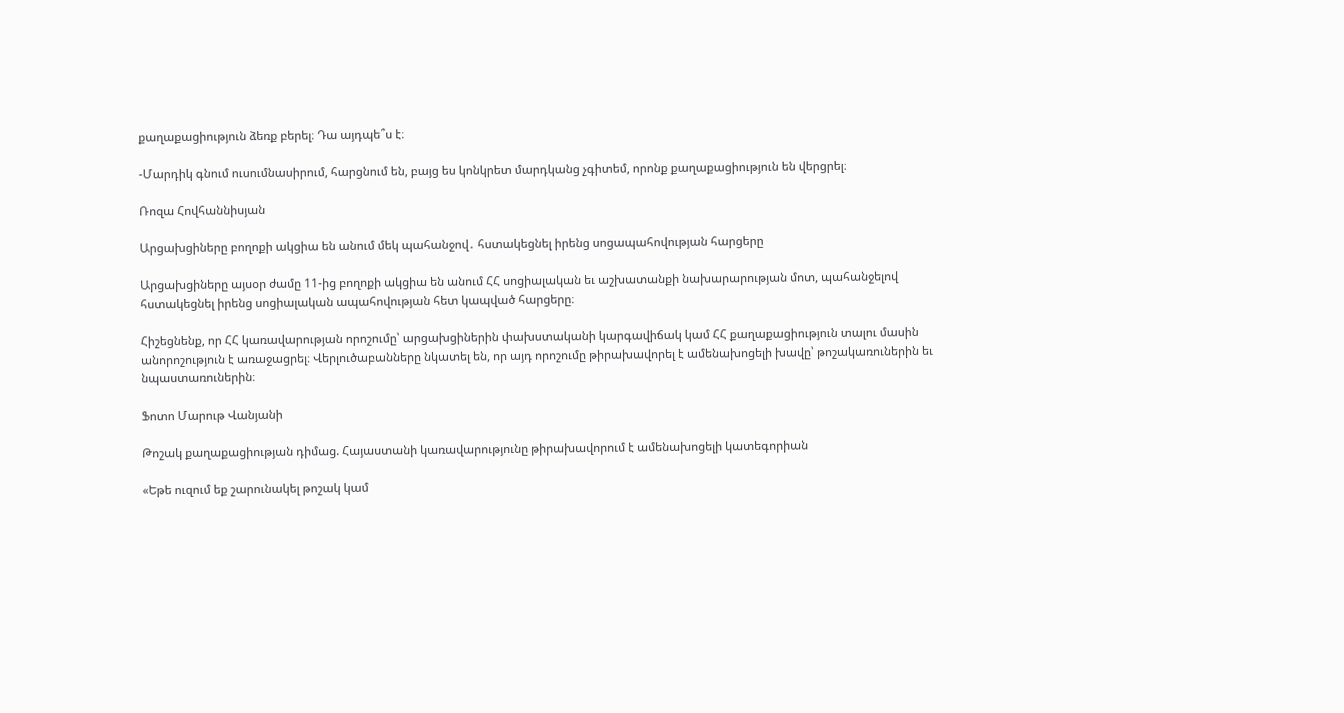քաղաքացիություն ձեռք բերել։ Դա այդպե՞ս է։

-Մարդիկ գնում ուսումնասիրում, հարցնում են, բայց ես կոնկրետ մարդկանց չգիտեմ, որոնք քաղաքացիություն են վերցրել։

Ռոզա Հովհաննիսյան

Արցախցիները բողոքի ակցիա են անում մեկ պահանջով․ հստակեցնել իրենց սոցապահովության հարցերը

Արցախցիները այսօր ժամը 11-ից բողոքի ակցիա են անում ՀՀ սոցիալական եւ աշխատանքի նախարարության մոտ, պահանջելով հստակեցնել իրենց սոցիալական ապահովության հետ կապված հարցերը։

Հիշեցնենք, որ ՀՀ կառավարության որոշումը՝ արցախցիներին փախստականի կարգավիճակ կամ ՀՀ քաղաքացիություն տալու մասին անորոշություն է առաջացրել։ Վերլուծաբանները նկատել են, որ այդ որոշումը թիրախավորել է ամենախոցելի խավը՝ թոշակառուներին եւ նպաստառուներին։

Ֆոտո Մարութ Վանյանի

Թոշակ քաղաքացիության դիմաց. Հայաստանի կառավարությունը թիրախավորում է ամենախոցելի կատեգորիան

«Եթե ուզում եք շարունակել թոշակ կամ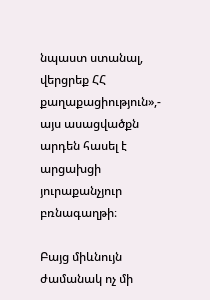նպաստ ստանալ, վերցրեք ՀՀ քաղաքացիություն»,- այս ասացվածքն արդեն հասել է արցախցի յուրաքանչյուր բռնագաղթի։

Բայց միևնույն ժամանակ ոչ մի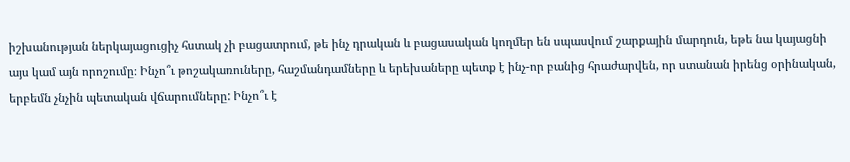իշխանության ներկայացուցիչ հստակ չի բացատրում, թե ինչ դրական և բացասական կողմեր են սպասվում շարքային մարդուն, եթե նա կայացնի այս կամ այն որոշումը։ Ինչո՞ւ թոշակառուները, հաշմանդամները և երեխաները պետք է ինչ-որ բանից հրաժարվեն, որ ստանան իրենց օրինական, երբեմն չնչին պետական վճարումները: Ինչո՞ւ է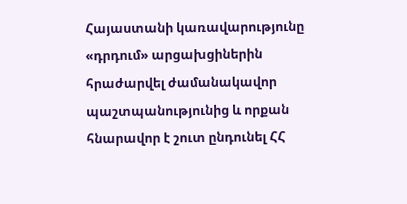Հայաստանի կառավարությունը «դրդում» արցախցիներին հրաժարվել ժամանակավոր պաշտպանությունից և որքան հնարավոր է շուտ ընդունել ՀՀ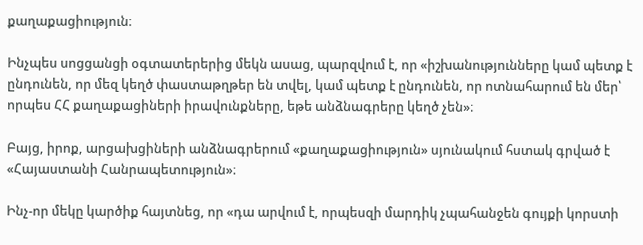քաղաքացիություն։

Ինչպես սոցցանցի օգտատերերից մեկն ասաց, պարզվում է, որ «իշխանությունները կամ պետք է ընդունեն, որ մեզ կեղծ փաստաթղթեր են տվել, կամ պետք է ընդունեն, որ ոտնահարում են մեր՝ որպես ՀՀ քաղաքացիների իրավունքները, եթե անձնագրերը կեղծ չեն»։

Բայց, իրոք, արցախցիների անձնագրերում «քաղաքացիություն» սյունակում հստակ գրված է «Հայաստանի Հանրապետություն»։

Ինչ-որ մեկը կարծիք հայտնեց, որ «դա արվում է, որպեսզի մարդիկ չպահանջեն գույքի կորստի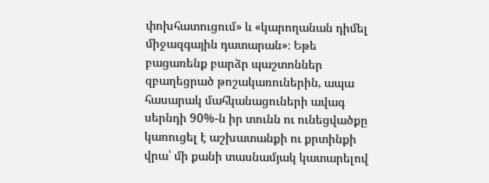փոխհատուցում» և «կարողանան դիմել միջազգային դատարան»։ Եթե բացառենք բարձր պաշտոններ զբաղեցրած թոշակառուներին, ապա հասարակ մահկանացուների ավագ սերնդի 90%-ն իր տունն ու ունեցվածքը կառուցել է աշխատանքի ու քրտինքի վրա՝ մի քանի տասնամյակ կատարելով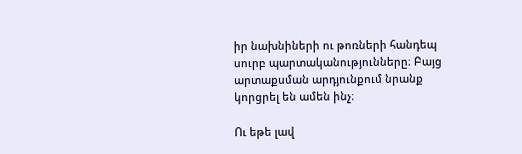իր նախնիների ու թոռների հանդեպ սուրբ պարտականությունները։ Բայց արտաքսման արդյունքում նրանք կորցրել են ամեն ինչ։

Ու եթե լավ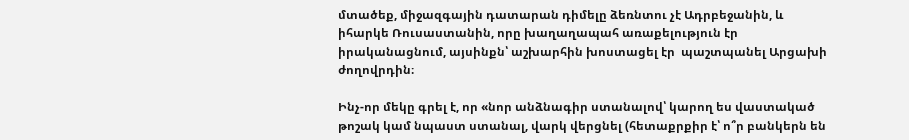մտածեք, միջազգային դատարան դիմելը ձեռնտու չէ Ադրբեջանին, և իհարկե Ռուսաստանին, որը խաղաղապահ առաքելություն էր իրականացնում, այսինքն՝ աշխարհին խոստացել էր  պաշտպանել Արցախի ժողովրդին։

Ինչ-որ մեկը գրել է, որ «նոր անձնագիր ստանալով՝ կարող ես վաստակած թոշակ կամ նպաստ ստանալ, վարկ վերցնել (հետաքրքիր է՝ ո՞ր բանկերն են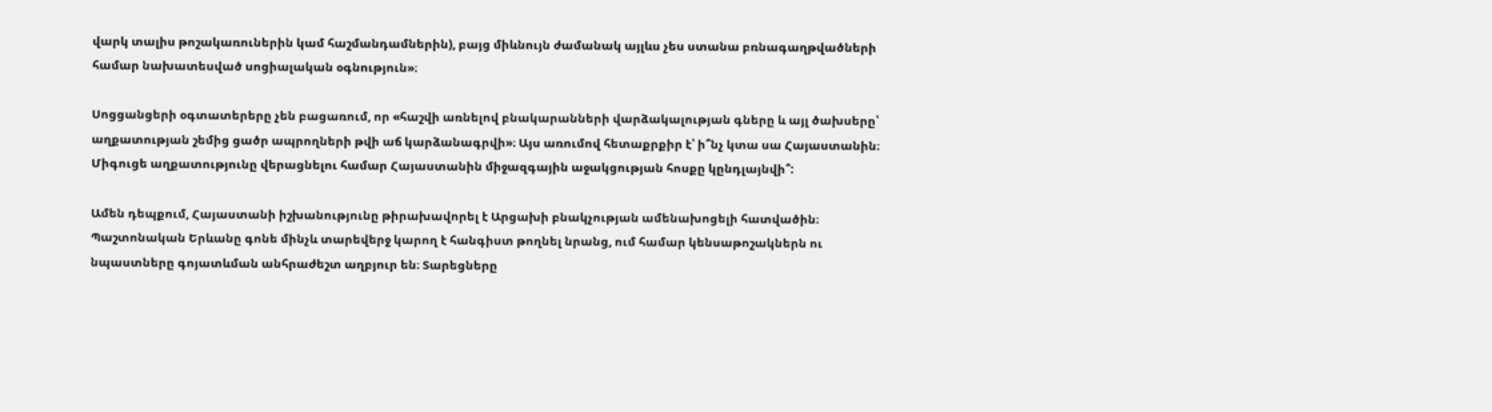վարկ տալիս թոշակառուներին կամ հաշմանդամներին), բայց միևնույն ժամանակ այլևս չես ստանա բռնագաղթվածների համար նախատեսված սոցիալական օգնություն»։

Սոցցանցերի օգտատերերը չեն բացառում, որ «հաշվի առնելով բնակարանների վարձակալության գները և այլ ծախսերը՝ աղքատության շեմից ցածր ապրողների թվի աճ կարձանագրվի»։ Այս առումով հետաքրքիր է՝ ի՞նչ կտա սա Հայաստանին։ Միգուցե աղքատությունը վերացնելու համար Հայաստանին միջազգային աջակցության հոսքը կընդլայնվի՞:

Ամեն դեպքում, Հայաստանի իշխանությունը թիրախավորել է Արցախի բնակչության ամենախոցելի հատվածին։ Պաշտոնական Երևանը գոնե մինչև տարեվերջ կարող է հանգիստ թողնել նրանց, ում համար կենսաթոշակներն ու նպաստները գոյատևման անհրաժեշտ աղբյուր են։ Տարեցները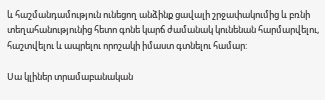և հաշմանդամություն ունեցող անձինք ցավալի շրջափակումից և բռնի տեղահանությունից հետո գոնե կարճ ժամանակ կունենան հարմարվելու, հաշտվելու և ապրելու որոշակի իմաստ գտնելու համար:

Սա կլիներ տրամաբանական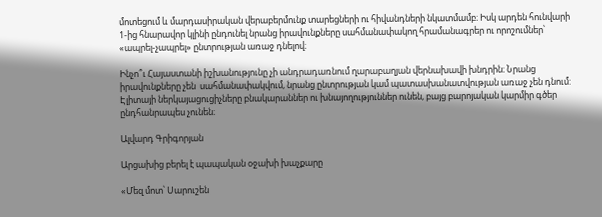մոտեցում և մարդասիրական վերաբերմունք տարեցների ու հիվանդների նկատմամբ։ Իսկ արդեն հունվարի 1-ից հնարավոր կլինի ընդունել նրանց իրավունքները սահմանափակող հրամանագրեր ու որոշումներ՝ «ապրել-չապրել» ընտրության առաջ դնելով։

Ինչո՞ւ Հայաստանի իշխանությունը չի անդրադառնում ղարաբաղյան վերնախավի խնդրին։ Նրանց իրավունքները չեն  սահմանափակվում, նրանց ընտրության կամ պատասխանատվության առաջ չեն դնում: Էլիտայի ներկայացուցիչները բնակարաններ ու խնայողություններ ունեն, բայց բարոյական կարմիր գծեր ընդհանրապես չունեն։

Ալվարդ Գրիգորյան

Արցախից բերել է պապական օջախի խաչքարը

«Մեզ մոտ՝ Սարուշեն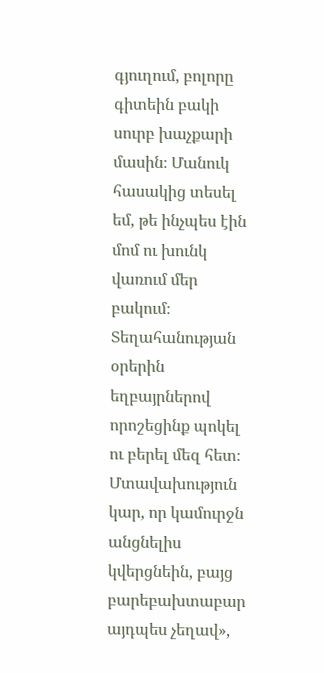գյուղում, բոլորը գիտեին բակի սուրբ խաչքարի մասին։ Մանուկ հասակից տեսել եմ, թե ինչպես էին մոմ ու խունկ վառում մեր բակում։ Տեղահանության օրերին եղբայրներով որոշեցինք պոկել ու բերել մեզ հետ։ Մտավախություն կար, որ կամուրջն անցնելիս կվերցնեին, բայց բարեբախտաբար այդպես չեղավ»,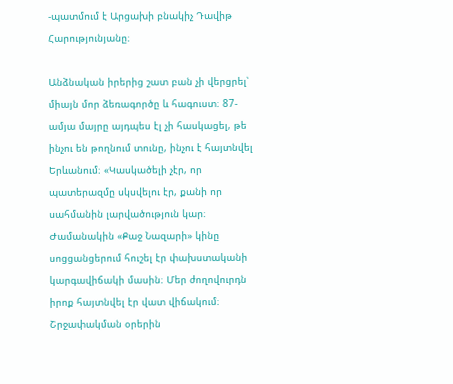-պատմում է Արցախի բնակիչ Դավիթ Հարությունյանը։

Անձնական իրերից շատ բան չի վերցրել՝ միայն մոր ձեռագործը և հագուստ։ 87-ամյա մայրը այդպես էլ չի հասկացել, թե ինչու են թողնում տունը, ինչու է հայտնվել Երևանում։ «Կասկածելի չէր, որ պատերազմը սկսվելու էր, քանի որ սահմանին լարվածություն կար։ Ժամանակին «Քաջ Նազարի» կինը սոցցանցերում հուշել էր փախստականի կարգավիճակի մասին։ Մեր ժողովուրդն իրոք հայտնվել էր վատ վիճակում։ Շրջափակման օրերին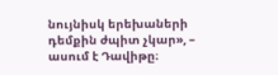նույնիսկ երեխաների դեմքին ժպիտ չկար», – ասում է Դավիթը։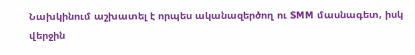Նախկինում աշխատել է որպես ականազերծող ու SMM մասնագետ, իսկ վերջին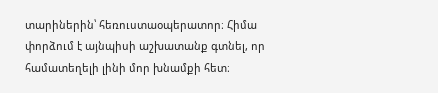տարիներին՝ հեռուստաօպերատոր։ Հիմա փորձում է այնպիսի աշխատանք գտնել, որ համատեղելի լինի մոր խնամքի հետ։